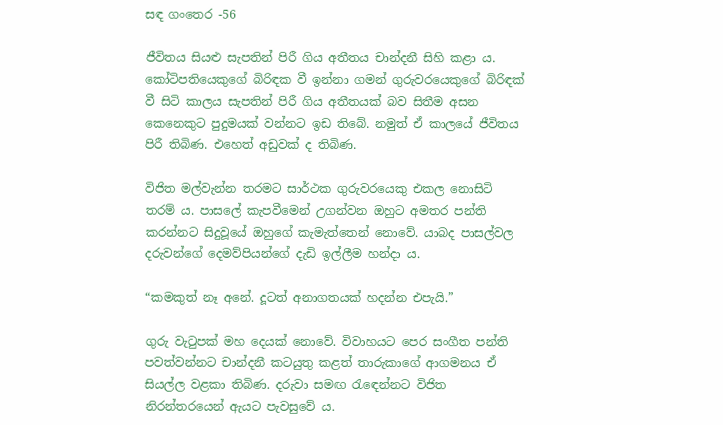සඳ ගංතෙර -56

ජීවිතය සියළු සැපතින් පිරී ගිය අතීතය චාන්දනී සිහි කළා ය. කෝටිපතියෙකුගේ බිරිඳක වී ඉන්නා ගමන් ගුරුවරයෙකුගේ බිරිඳක් වී සිටි කාලය සැපතින් පිරී ගිය අතීතයක් බව සිතීම අසන කෙනෙකුට පුදුමයක් වන්නට ඉඩ තිබේ. නමුත් ඒ කාලයේ ජීවිතය පිරී තිබිණ. එහෙත් අඩුවක් ද තිබිණ.

විජිත මල්වැන්න තරමට සාර්ථක ගුරුවරයෙකු එකල නොසිටි තරම් ය. පාසලේ කැපවීමෙන් උගන්වන ඔහුට අමතර පන්ති කරන්නට සිදුවූයේ ඔහුගේ කැමැත්තෙන් නොවේ. යාබද පාසල්වල දරුවන්ගේ දෙමව්පියන්ගේ දැඩි ඉල්ලීම හන්දා ය.

“කමකුත් නෑ අනේ. දූටත් අනාගතයක් හදන්න එපැයි.”

ගුරු වැටුපක් මහ දෙයක් නොවේ. විවාහයට පෙර සංගීත පන්ති පවත්වන්නට චාන්දනී කටයුතු කළත් තාරුකාගේ ආගමනය ඒ සියල්ල වළකා තිබිණ. දරුවා සමඟ රැඳෙන්නට විජිත නිරන්තරයෙන් ඇයට පැවසුවේ ය.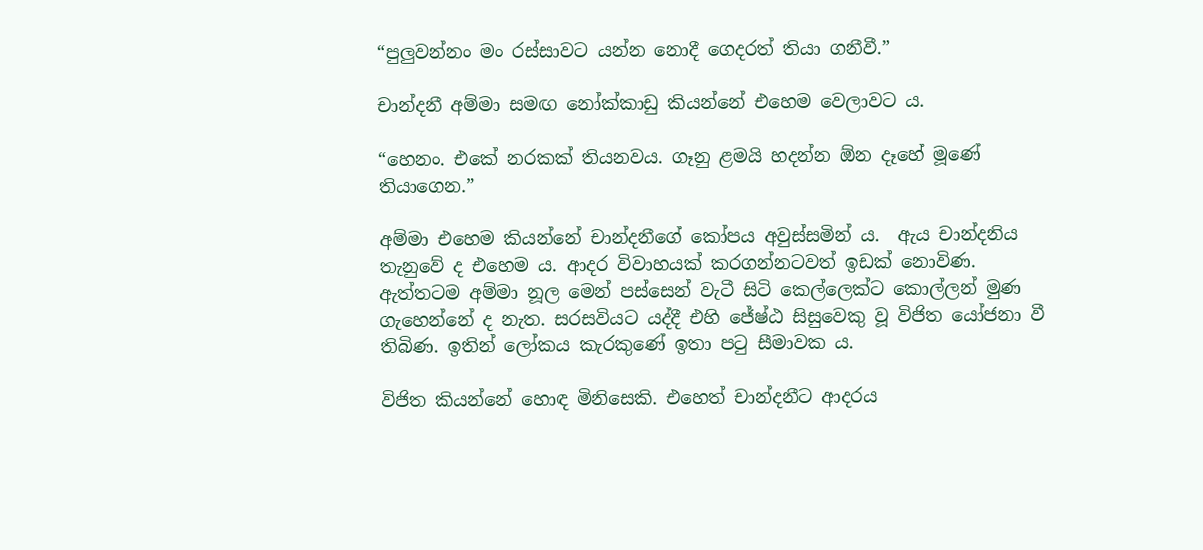“පුලුවන්නං මං රස්සාවට යන්න නොදී ගෙදරත් තියා ගනීවී.”

චාන්දනී අම්මා සමඟ නෝක්කාඩු කියන්නේ එහෙම වෙලාවට ය.

“හෙනං. එකේ නරකක් තියනවය. ගෑනු ළමයි හදන්න ඕන දෑහේ මූණේ තියාගෙන.”

අම්මා එහෙම කියන්නේ චාන්දනීගේ කෝපය අවුස්සමින් ය.  ඇය චාන්දනිය තැනුවේ ද එහෙම ය. ආදර විවාහයක් කරගන්නටවත් ඉඩක් නොවිණ. ඇත්තටම අම්මා නූල මෙන් පස්සෙන් වැටී සිටි කෙල්ලෙක්ට කොල්ලන් මුණ ගැහෙන්නේ ද නැත. සරසවියට යද්දී එහි ජේෂ්ඨ සිසුවෙකු වූ විජිත යෝජනා වී තිබිණ. ඉතින් ලෝකය කැරකුණේ ඉතා පටු සීමාවක ය.

විජිත කියන්නේ හොඳ මිනිසෙකි. එහෙත් චාන්දනීට ආදරය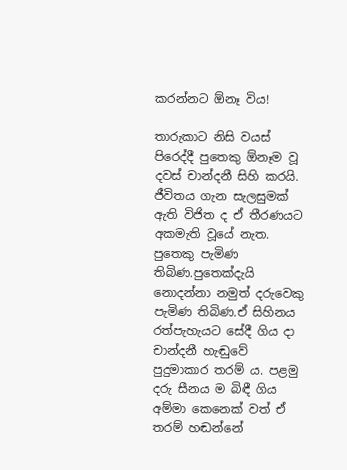කරන්නට ඕනෑ විය!

තාරුකාට නිසි වයස් පිරෙද්දී පුතෙකු ඕනෑම වූ දවස් චාන්දනී සිහි කරයි. ජීවිතය ගැන සැලසුමක් ඇති විජිත ද ඒ තීරණයට අකමැති වූයේ නැත. පුතෙකු පැමිණ තිබිණ.පුතෙක්දැයි නොදන්නා නමුත් දරුවෙකු පැමිණ තිබිණ.ඒ සිහිනය රත්පැහැයට සේදී ගිය දා චාන්දනී හැඬුවේ පුදුමාකාර තරම් ය. පළමු දරු සීනය ම බිඳී ගිය අම්මා කෙනෙක් වත් ඒ තරම් හඬන්නේ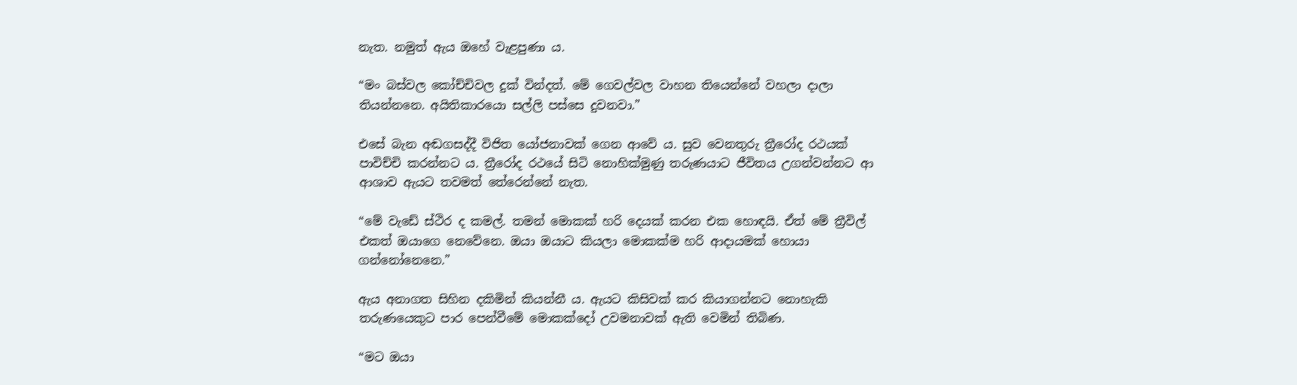නැත. නමුත් ඇය ඔහේ වැළපුණා ය.

“මං බස්වල කෝච්චිවල දුක් වින්දත්. මේ ගෙවල්වල වාහන තියෙන්නේ වහලා දාලා තියන්නනෙ. අයිතිකාරයො සල්ලි පස්සෙ දුවනවා.”

එසේ බැන අඬගසද්දී විජිත යෝජනාවක් ගෙන ආවේ ය. සුව වෙනතුරු ත්‍රීරෝද රථයක් පාවිච්චි කරන්නට ය. ත්‍රීරෝද රථයේ සිටි නොහික්මුණු තරුණයාට ජීවිතය උගන්වන්නට ආ ආශාව ඇයට තවමත් තේරෙන්නේ නැත.

“මේ වැඩේ ස්ථිර ද කමල්. තමන් මොකක් හරි දෙයක් කරන එක හොඳයි. ඒත් මේ ත්‍රීවිල් එකත් ඔයාගෙ නෙවේනෙ. ඔයා ඔයාට කියලා මොකක්ම හරි ආදායමක් හොයා ගන්නෝනෙනෙ.”

ඇය අනාගත සිහින දකිමින් කියන්නී ය. ඇයට කිසිවක් කර කියාගන්නට නොහැකි තරුණයෙකුට පාර පෙන්වීමේ මොකක්දෝ උවමනාවක් ඇති වෙමින් තිබිණ.

“මට ඔයා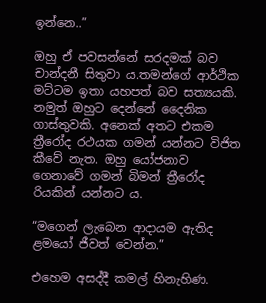ඉන්නෙ..”

ඔහු ඒ පවසන්නේ සරදමක් බව චාන්දනී සිතුවා ය.තමන්ගේ ආර්ථික මට්ටම ඉතා යහපත් බව සත්‍යයකි. නමුත් ඔහුට දෙන්නේ දෛනික ගාස්තුවකි. අනෙක් අතට එකම ත්‍රීරෝද රථයක ගමන් යන්නට විජිත කීවේ නැත. ඔහු යෝජනාව ගෙනාවේ ගමන් බිමන් ත්‍රීරෝද රියකින් යන්නට ය.

“මගෙන් ලැබෙන ආදායම ඇතිද ළමයෝ ජීවත් වෙන්න.”

එහෙම අසද්දී කමල් හිනැහිණ.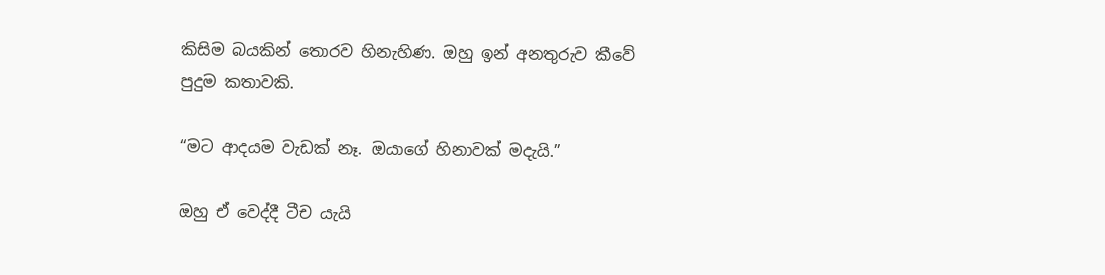කිසිම බයකින් තොරව හිනැහිණ. ඔහු ඉන් අනතුරුව කීවේ පුදුම කතාවකි.

“මට ආදයම වැඩක් නෑ. ඔයාගේ හිනාවක් මදැයි.”

ඔහු ඒ වෙද්දී ටීච යැයි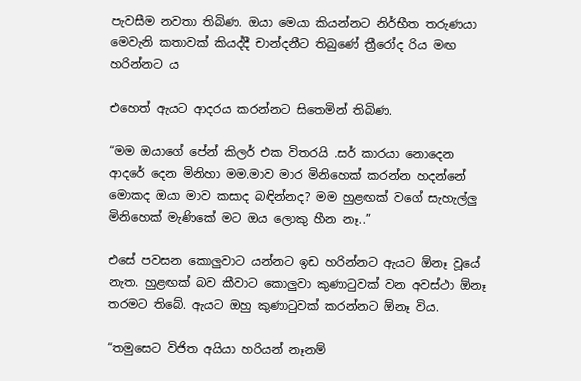පැවසීම නවතා තිබිණ. ඔයා මෙයා කියන්නට නිර්භීත තරුණයා මෙවැනි කතාවක් කියද්දී චාන්දනීට තිබුණේ ත්‍රීරෝද රිය මඟ හරින්නට ය

එහෙත් ඇයට ආදරය කරන්නට සිතෙමින් තිබිණ.

“මම ඔයාගේ පේන් කිලර් එක විතරයි .සර් කාරයා නොදෙන ආදරේ දෙන මිනිහා මම.මාව මාර මිනිහෙක් කරන්න හදන්නේ මොකද ඔයා මාව කසාද බඳින්නද? මම හුළඟක් වගේ සැහැල්ලු මිනිහෙක් මැණිකේ මට ඔය ලොකු හීන නෑ..”

එසේ පවසන කොලුවාට යන්නට ඉඩ හරින්නට ඇයට ඕනෑ වූයේ නැත. හුළඟක් බව කීවාට කොලුවා කුණාටුවක් වන අවස්ථා ඕනෑ තරමට තිබේ. ඇයට ඔහු කුණාටුවක් කරන්නට ඕනෑ විය.

“තමුසෙට විජිත අයියා හරියන් නෑනම්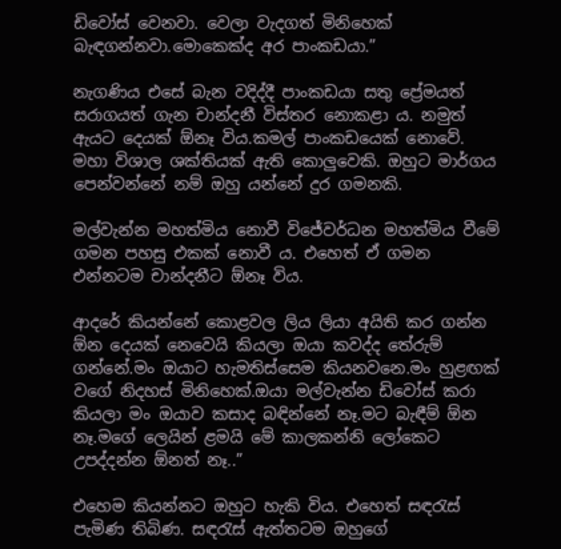ඩිවෝස් වෙනවා. වෙලා වැදගත් මිනිහෙක් බැඳගන්නවා.මොකෙක්ද අර පාංකඩයා.”

නැගණිය එසේ බැන වදිද්දී පාංකඩයා සතු ප්‍රේමයත් සරාගයත් ගැන චාන්දනී විස්තර නොකළා ය. නමුත් ඇයට දෙයක් ඕනෑ විය.කමල් පාංකඩයෙක් නොවේ. මහා විශාල ශක්තියක් ඇති කොලුවෙකි. ඔහුට මාර්ගය පෙන්වන්නේ නම් ඔහු යන්නේ දුර ගමනකි.

මල්වැන්න මහත්මිය නොවී විජේවර්ධන මහත්මිය වීමේ ගමන පහසු එකක් නොවී ය. එහෙත් ඒ ගමන එන්නටම චාන්දනීට ඕනෑ විය.

ආදරේ කියන්නේ කොළවල ලිය ලියා අයිති කර ගන්න ඕන දෙයක් නෙවෙයි කියලා ඔයා කවද්ද තේරුම් ගන්නේ.මං ඔයාට හැමතිස්සෙම කියනවනෙ.මං හුළඟක් වගේ නිදහස් මිනිහෙක්.ඔයා මල්වැන්න ඩිවෝස් කරා කියලා මං ඔයාව කසාද බඳින්නේ නෑ.මට බැඳීම් ඕන නෑ.මගේ ලෙයින් ළමයි මේ කාලකන්නි ලෝකෙට උපද්දන්න ඕනත් නෑ..”

එහෙම කියන්නට ඔහුට හැකි විය. එහෙත් සඳරැස් පැමිණ තිබිණ. සඳරැස් ඇත්තටම ඔහුගේ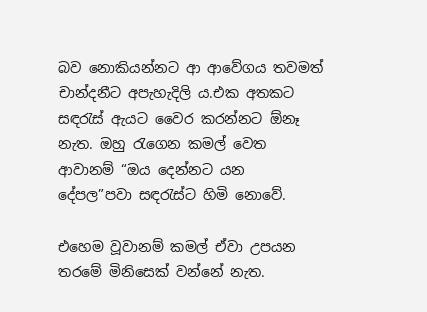බව නොකියන්නට ආ ආවේගය තවමත් චාන්දනීට අපැහැදිලි ය.එක අතකට සඳරැස් ඇයට වෛර කරන්නට ඕනෑ නැත. ඔහු රැගෙන කමල් වෙත ආවානම් “ඔය දෙන්නට යන දේපල”පවා සඳරැස්ට හිමි නොවේ.

එහෙම වූවානම් කමල් ඒවා උපයන තරමේ මිනිසෙක් වන්නේ නැත.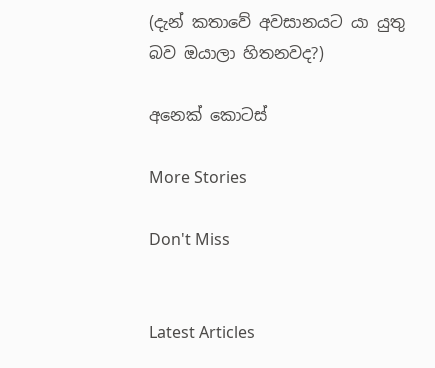(දැන් කතාවේ අවසානයට යා යුතු බව ඔයාලා හිතනවද?)

අනෙක් කොටස්

More Stories

Don't Miss


Latest Articles